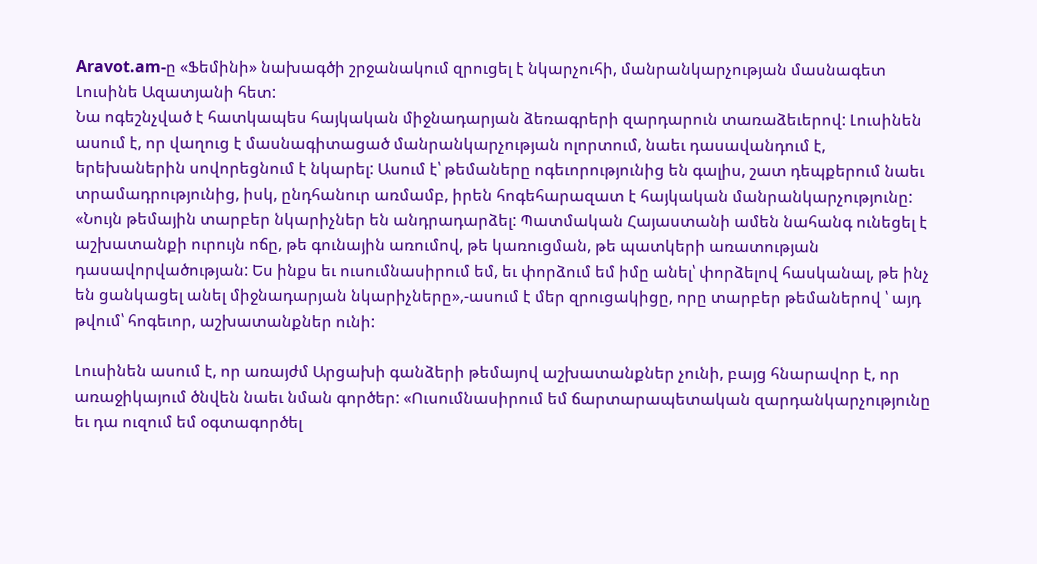Aravot.am-ը «Ֆեմինի» նախագծի շրջանակում զրուցել է նկարչուհի, մանրանկարչության մասնագետ Լուսինե Ազատյանի հետ:
Նա ոգեշնչված է հատկապես հայկական միջնադարյան ձեռագրերի զարդարուն տառաձեւերով: Լուսինեն ասում է, որ վաղուց է մասնագիտացած մանրանկարչության ոլորտում, նաեւ դասավանդում է, երեխաներին սովորեցնում է նկարել: Ասում է՝ թեմաները ոգեւորությունից են գալիս, շատ դեպքերում նաեւ տրամադրությունից, իսկ, ընդհանուր առմամբ, իրեն հոգեհարազատ է հայկական մանրանկարչությունը: «Նույն թեմային տարբեր նկարիչներ են անդրադարձել: Պատմական Հայաստանի ամեն նահանգ ունեցել է աշխատանքի ուրույն ոճը, թե գունային առումով, թե կառուցման, թե պատկերի առատության դասավորվածության: Ես ինքս եւ ուսումնասիրում եմ, եւ փորձում եմ իմը անել՝ փորձելով հասկանալ, թե ինչ են ցանկացել անել միջնադարյան նկարիչները»,-ասում է մեր զրուցակիցը, որը տարբեր թեմաներով ՝ այդ թվում՝ հոգեւոր, աշխատանքներ ունի:

Լուսինեն ասում է, որ առայժմ Արցախի գանձերի թեմայով աշխատանքներ չունի, բայց հնարավոր է, որ առաջիկայում ծնվեն նաեւ նման գործեր: «Ուսումնասիրում եմ ճարտարապետական զարդանկարչությունը եւ դա ուզում եմ օգտագործել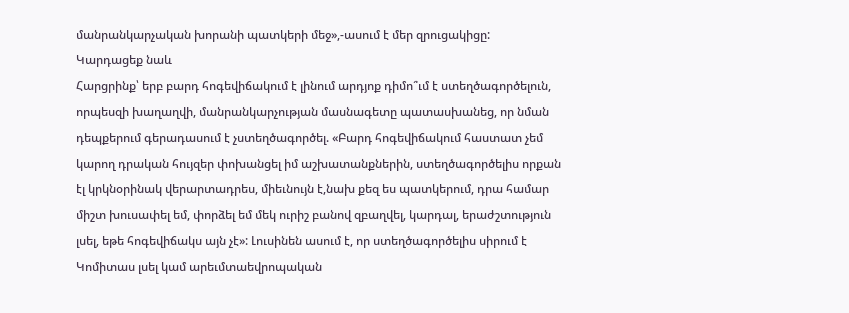մանրանկարչական խորանի պատկերի մեջ»,-ասում է մեր զրուցակիցը:
Կարդացեք նաև
Հարցրինք՝ երբ բարդ հոգեվիճակում է լինում արդյոք դիմո՞ւմ է ստեղծագործելուն, որպեսզի խաղաղվի, մանրանկարչության մասնագետը պատասխանեց, որ նման դեպքերում գերադասում է չստեղծագործել. «Բարդ հոգեվիճակում հաստատ չեմ կարող դրական հույզեր փոխանցել իմ աշխատանքներին, ստեղծագործելիս որքան էլ կրկնօրինակ վերարտադրես, միեւնույն է,նախ քեզ ես պատկերում, դրա համար միշտ խուսափել եմ, փորձել եմ մեկ ուրիշ բանով զբաղվել, կարդալ, երաժշտություն լսել, եթե հոգեվիճակս այն չէ»: Լուսինեն ասում է, որ ստեղծագործելիս սիրում է Կոմիտաս լսել կամ արեւմտաեվրոպական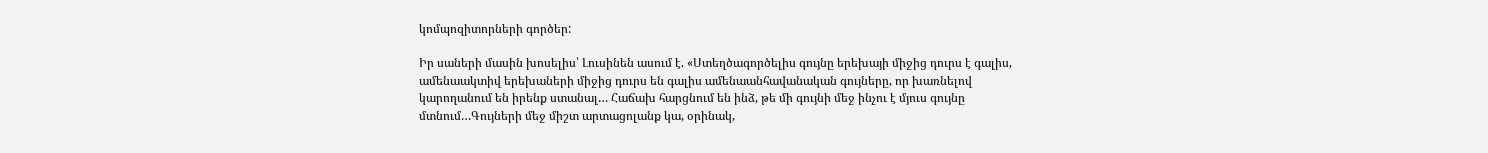կոմպոզիտորների գործեր:

Իր սաների մասին խոսելիս՝ Լուսինեն ասում է. «Ստեղծագործելիս գույնը երեխայի միջից դուրս է գալիս, ամենաակտիվ երեխաների միջից դուրս են գալիս ամենաանհավանական գույները, որ խառնելով կարողանում են իրենք ստանալ… Հաճախ հարցնում են ինձ, թե մի գույնի մեջ ինչու է մյուս գույնը մտնում…Գույների մեջ միշտ արտացոլանք կա, օրինակ,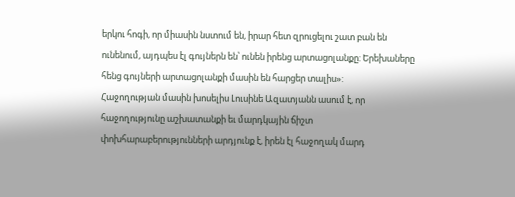երկու հոգի, որ միասին նստում են, իրար հետ զրուցելու շատ բան են ունենում, այդպես էլ գույներն են՝ ունեն իրենց արտացոլանքը: Երեխաները հենց գույների արտացոլանքի մասին են հարցեր տալիս»:
Հաջողության մասին խոսելիս Լուսինե Ազատյանն ասում է, որ հաջողությունը աշխատանքի եւ մարդկային ճիշտ փոխհարաբերությունների արդյունք է, իրեն էլ հաջողակ մարդ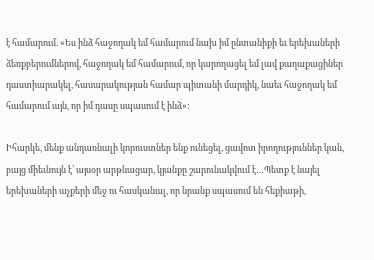է համարում. «Ես ինձ հաջողակ եմ համարում նախ իմ ընտանիքի եւ երեխաների ձեռքբերումներով, հաջողակ եմ համարում, որ կարողացել եմ լավ քաղաքացիներ դաստիարակել, հասարակության համար պիտանի մարդիկ, նաեւ հաջողակ եմ համարում այն, որ իմ դասը սպասում է ինձ»:

Իհարկե, մենք անդառնալի կորուստներ ենք ունեցել, ցավոտ իրողություններ կան, բայց միեւնույն է՝ այսօր արթնացար, կյանքը շարունակվում է…Պետք է նայել երեխաների աչքերի մեջ ու հասկանալ, որ նրանք սպասում են հեքիաթի,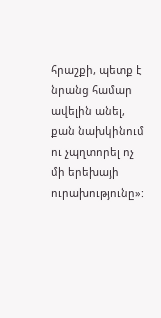հրաշքի, պետք է նրանց համար ավելին անել, քան նախկինում ու չպղտորել ոչ մի երեխայի ուրախությունը»: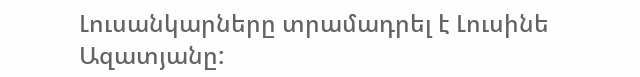Լուսանկարները տրամադրել է Լուսինե Ազատյանը: